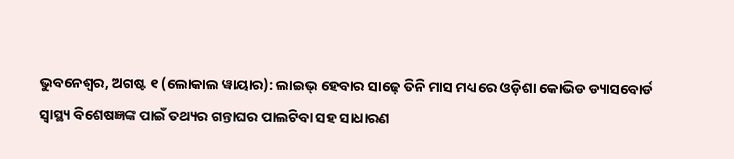ଭୁବନେଶ୍ୱର, ଅଗଷ୍ଟ ୧ (ଲୋକାଲ ୱାୟାର): ଲାଇଭ୍ ହେବାର ସାଢ଼େ ତିନି ମାସ ମଧ୍ୟରେ ଓଡ଼ିଶା କୋଭିଡ ଡ୍ୟାସବୋର୍ଡ ସ୍ୱାସ୍ଥ୍ୟ ବିଶେଷଜ୍ଞଙ୍କ ପାଇଁ ତଥ୍ୟର ଗନ୍ତାଘର ପାଲଟିବା ସହ ସାଧାରଣ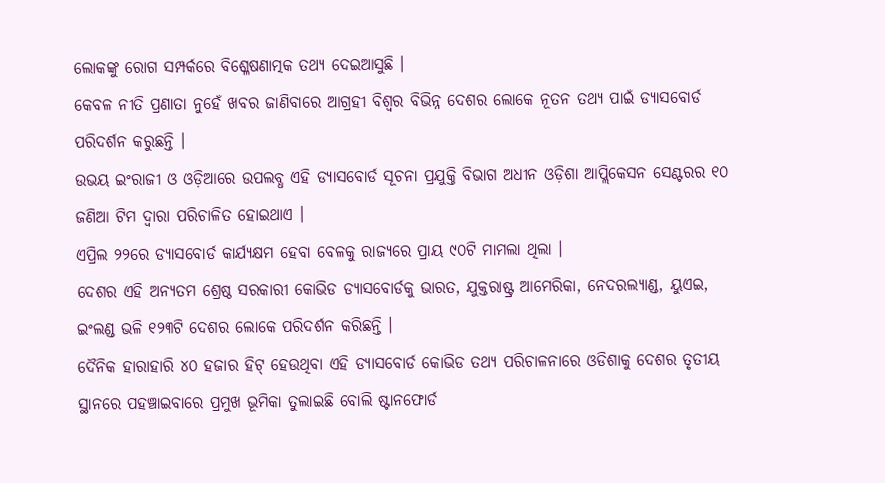ଲୋକଙ୍କୁ ରୋଗ ସମ୍ପର୍କରେ ବିଶ୍ଳେଷଣାତ୍ମକ ତଥ୍ୟ ଦେଇଆସୁଛି ।
କେବଳ ନୀତି ପ୍ରଣାତା ନୁହେଁ ଖବର ଜାଣିବାରେ ଆଗ୍ରହୀ ବିଶ୍ୱର ବିଭିନ୍ନ ଦେଶର ଲୋକେ ନୂତନ ତଥ୍ୟ ପାଇଁ ଡ୍ୟାସବୋର୍ଡ ପରିଦର୍ଶନ କରୁଛନ୍ତି ।
ଉଭୟ ଇଂରାଜୀ ଓ ଓଡ଼ିଆରେ ଉପଲବ୍ଧ ଏହି ଡ୍ୟାସବୋର୍ଡ ସୂଚନା ପ୍ରଯୁକ୍ତି ବିଭାଗ ଅଧୀନ ଓଡ଼ିଶା ଆପ୍ଲିକେସନ ସେଣ୍ଟରର ୧୦ ଜଣିଆ ଟିମ ଦ୍ୱାରା ପରିଚାଳିତ ହୋଇଥାଏ ।
ଏପ୍ରିଲ ୨୨ରେ ଡ୍ୟାସବୋର୍ଡ କାର୍ଯ୍ୟକ୍ଷମ ହେବା ବେଳକୁ ରାଜ୍ୟରେ ପ୍ରାୟ ୯୦ଟି ମାମଲା ଥିଲା ।
ଦେଶର ଏହି ଅନ୍ୟତମ ଶ୍ରେଷ୍ଠ ସରକାରୀ କୋଭିଡ ଡ୍ୟାସବୋର୍ଡକୁ ଭାରତ, ଯୁକ୍ତରାଷ୍ଟ୍ର ଆମେରିକା, ନେଦରଲ୍ୟାଣ୍ଡ, ୟୁଏଇ, ଇଂଲଣ୍ଡ ଭଳି ୧୨୩ଟି ଦେଶର ଲୋକେ ପରିଦର୍ଶନ କରିଛନ୍ତି ।
ଦୈନିକ ହାରାହାରି ୪୦ ହଜାର ହିଟ୍ ହେଉଥିବା ଏହି ଡ୍ୟାସବୋର୍ଡ କୋଭିଡ ତଥ୍ୟ ପରିଚାଳନାରେ ଓଡିଶାକୁ ଦେଶର ତୃତୀୟ ସ୍ଥାନରେ ପହଞ୍ଚାଇବାରେ ପ୍ରମୁଖ ଭୂମିକା ତୁଲାଇଛି ବୋଲି ଷ୍ଟାନଫୋର୍ଡ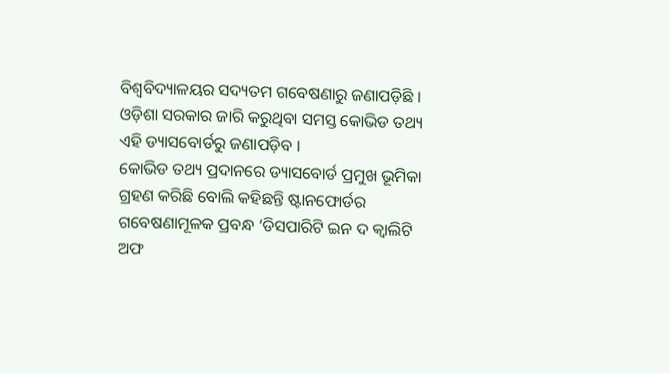ବିଶ୍ୱବିଦ୍ୟାଳୟର ସଦ୍ୟତମ ଗବେଷଣାରୁ ଜଣାପଡ଼ିଛି ।
ଓଡ଼ିଶା ସରକାର ଜାରି କରୁଥିବା ସମସ୍ତ କୋଭିଡ ତଥ୍ୟ ଏହି ଡ୍ୟାସବୋର୍ଡରୁ ଜଣାପଡ଼ିବ ।
କୋଭିଡ ତଥ୍ୟ ପ୍ରଦାନରେ ଡ୍ୟାସବୋର୍ଡ ପ୍ରମୁଖ ଭୂମିକା ଗ୍ରହଣ କରିଛି ବୋଲି କହିଛନ୍ତି ଷ୍ଟାନଫୋର୍ଡର ଗବେଷଣାମୂଳକ ପ୍ରବନ୍ଧ ‘ଡିସପାରିଟି ଇନ ଦ କ୍ୱାଲିଟି ଅଫ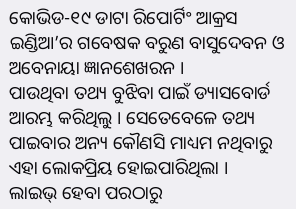କୋଭିଡ-୧୯ ଡାଟା ରିପୋର୍ଟିଂ ଆକ୍ରସ ଇଣ୍ଡିଆ’ର ଗବେଷକ ବରୁଣ ବାସୁଦେବନ ଓ ଅବେନାୟା ଜ୍ଞାନଶେଖରନ ।
ପାଉଥିବା ତଥ୍ୟ ବୁଝିବା ପାଇଁ ଡ୍ୟାସବୋର୍ଡ ଆରମ୍ଭ କରିଥିଲୁ । ସେତେବେଳେ ତଥ୍ୟ ପାଇବାର ଅନ୍ୟ କୌଣସି ମାଧ୍ୟମ ନଥିବାରୁ ଏହା ଲୋକପ୍ରିୟ ହୋଇପାରିଥିଲା ।
ଲାଇଭ୍ ହେବା ପରଠାରୁ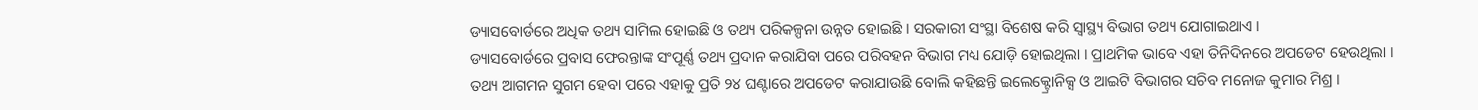ଡ୍ୟାସବୋର୍ଡରେ ଅଧିକ ତଥ୍ୟ ସାମିଲ ହୋଇଛି ଓ ତଥ୍ୟ ପରିକଳ୍ପନା ଉନ୍ନତ ହୋଇଛି । ସରକାରୀ ସଂସ୍ଥା ବିଶେଷ କରି ସ୍ୱାସ୍ଥ୍ୟ ବିଭାଗ ତଥ୍ୟ ଯୋଗାଇଥାଏ ।
ଡ୍ୟାସବୋର୍ଡରେ ପ୍ରବାସ ଫେରନ୍ତାଙ୍କ ସଂପୂର୍ଣ୍ଣ ତଥ୍ୟ ପ୍ରଦାନ କରାଯିବା ପରେ ପରିବହନ ବିଭାଗ ମଧ୍ୟ ଯୋଡ଼ି ହୋଇଥିଲା । ପ୍ରାଥମିକ ଭାବେ ଏହା ତିନିଦିନରେ ଅପଡେଟ ହେଉଥିଲା ।
ତଥ୍ୟ ଆଗମନ ସୁଗମ ହେବା ପରେ ଏହାକୁ ପ୍ରତି ୨୪ ଘଣ୍ଟାରେ ଅପଡେଟ କରାଯାଉଛି ବୋଲି କହିଛନ୍ତି ଇଲେକ୍ଟ୍ରୋନିକ୍ସ ଓ ଆଇଟି ବିଭାଗର ସଚିବ ମନୋଜ କୁମାର ମିଶ୍ର ।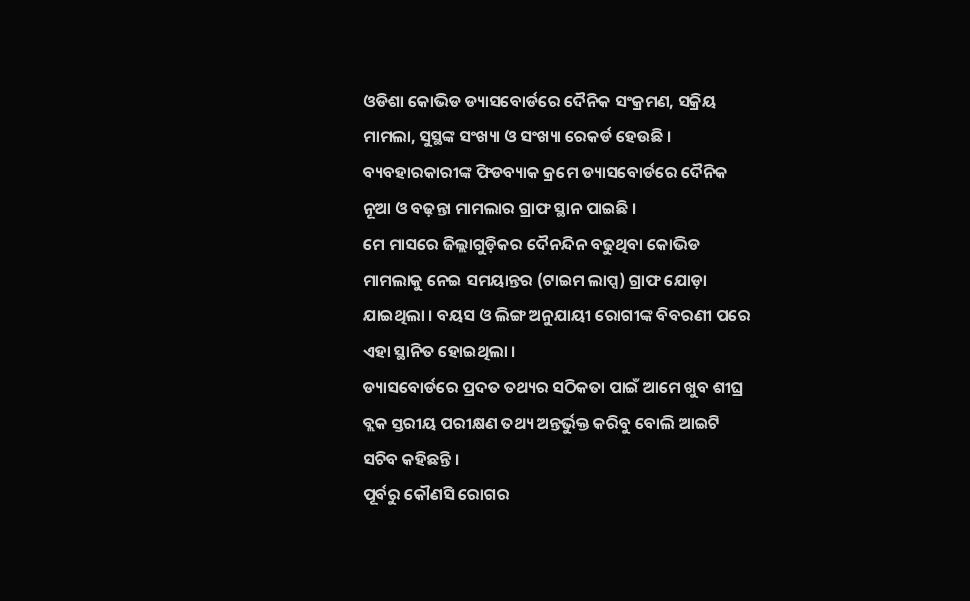ଓଡିଶା କୋଭିଡ ଡ୍ୟାସବୋର୍ଡରେ ଦୈନିକ ସଂକ୍ରମଣ, ସକ୍ରିୟ ମାମଲା, ସୁସ୍ଥଙ୍କ ସଂଖ୍ୟା ଓ ସଂଖ୍ୟା ରେକର୍ଡ ହେଉଛି ।
ବ୍ୟବହାରକାରୀଙ୍କ ଫିଡବ୍ୟାକ କ୍ରମେ ଡ୍ୟାସବୋର୍ଡରେ ଦୈନିକ ନୂଆ ଓ ବଢ଼ନ୍ତା ମାମଲାର ଗ୍ରାଫ ସ୍ଥାନ ପାଇଛି ।
ମେ ମାସରେ ଜିଲ୍ଲାଗୁଡ଼ିକର ଦୈନନ୍ଦିନ ବଢୁଥିବା କୋଭିଡ ମାମଲାକୁ ନେଇ ସମୟାନ୍ତର (ଟାଇମ ଲାପ୍ସ) ଗ୍ରାଫ ଯୋଡ଼ା ଯାଇଥିଲା । ବୟସ ଓ ଲିଙ୍ଗ ଅନୁଯାୟୀ ରୋଗୀଙ୍କ ବିବରଣୀ ପରେ ଏହା ସ୍ଥାନିତ ହୋଇଥିଲା ।
ଡ୍ୟାସବୋର୍ଡରେ ପ୍ରଦତ ତଥ୍ୟର ସଠିକତା ପାଇଁ ଆମେ ଖୁବ ଶୀଘ୍ର ବ୍ଲକ ସ୍ତରୀୟ ପରୀକ୍ଷଣ ତଥ୍ୟ ଅନ୍ତର୍ଭୁକ୍ତ କରିବୁ ବୋଲି ଆଇଟି ସଚିବ କହିଛନ୍ତି ।
ପୂର୍ବରୁ କୌଣସି ରୋଗର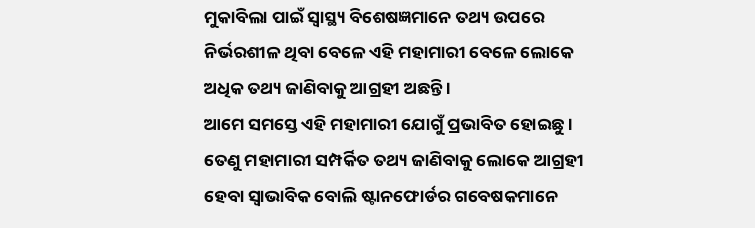ମୁକାବିଲା ପାଇଁ ସ୍ୱାସ୍ଥ୍ୟ ବିଶେଷଜ୍ଞମାନେ ତଥ୍ୟ ଉପରେ ନିର୍ଭରଶୀଳ ଥିବା ବେଳେ ଏହି ମହାମାରୀ ବେଳେ ଲୋକେ ଅଧିକ ତଥ୍ୟ ଜାଣିବାକୁ ଆଗ୍ରହୀ ଅଛନ୍ତି ।
ଆମେ ସମସ୍ତେ ଏହି ମହାମାରୀ ଯୋଗୁଁ ପ୍ରଭାବିତ ହୋଇଛୁ । ତେଣୁ ମହାମାରୀ ସମ୍ପର୍କିତ ତଥ୍ୟ ଜାଣିବାକୁ ଲୋକେ ଆଗ୍ରହୀ ହେବା ସ୍ୱାଭାବିକ ବୋଲି ଷ୍ଟାନଫୋର୍ଡର ଗବେଷକମାନେ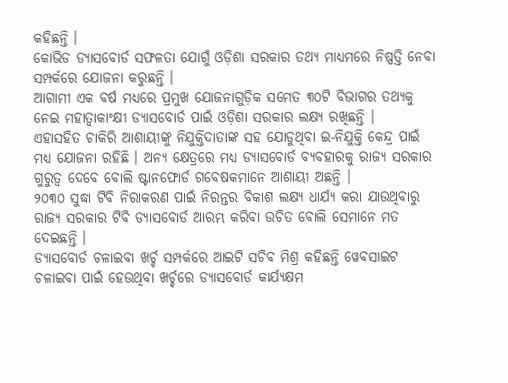କହିଛନ୍ତି ।
କୋଭିଡ ଡ୍ୟାସବୋର୍ଡ ସଫଳତା ଯୋଗୁଁ ଓଡ଼ିଶା ସରକାର ତଥ୍ୟ ମାଧ୍ୟମରେ ନିଷ୍ପତ୍ତି ନେବା ସମ୍ପର୍କରେ ଯୋଜନା କରୁଛନ୍ତି ।
ଆଗାମୀ ଏକ ବର୍ଷ ମଧ୍ୟରେ ପ୍ରମୁଖ ଯୋଜନାଗୁଡ଼ିକ ସମେତ ୩୦ଟି ବିଭାଗର ତଥ୍ୟକୁ ନେଇ ମହାତ୍ୱାକାଂକ୍ଷୀ ଡ୍ୟାସବୋର୍ଡ ପାଇଁ ଓଡ଼ିଶା ସରକାର ଲକ୍ଷ୍ୟ ରଖିଛନ୍ତି ।
ଏହାସହିତ ଚାକିରି ଆଶାୟୀଙ୍କୁ ନିଯୁକ୍ତିଦାତାଙ୍କ ସହ ଯୋଡୁଥିବା ଇ-ନିଯୁକ୍ତି କେନ୍ଦ୍ର ପାଇଁ ମଧ୍ୟ ଯୋଜନା ରହିଛି । ଅନ୍ୟ କ୍ଷେତ୍ରରେ ମଧ୍ୟ ଡ୍ୟାସବୋର୍ଡ ବ୍ୟବହାରକୁ ରାଜ୍ୟ ସରକାର ଗୁରୁତ୍ୱ ଦେବେ ବୋଲି ଷ୍ଟାନଫୋର୍ଡ ଗବେଷକମାନେ ଆଶାୟୀ ଅଛନ୍ତି ।
୨୦୩୦ ସୁଦ୍ଧା ଟିବି ନିରାକରଣ ପାଇଁ ନିରନ୍ତର ବିକାଶ ଲକ୍ଷ୍ୟ ଧାର୍ଯ୍ୟ କରା ଯାଉଥିବାରୁ ରାଜ୍ୟ ସରକାର ଟିବି ଡ୍ୟାସବୋର୍ଡ ଆରମ୍ଭ କରିବା ଉଚିତ ବୋଲି ସେମାନେ ମତ ଦେଇଛନ୍ତି ।
ଡ୍ୟାସବୋର୍ଡ ଚଳାଇବା ଖର୍ଚ୍ଚ ସମ୍ପର୍କରେ ଆଇଟି ସଚିବ ମିଶ୍ର କହିଛନ୍ତି ୱେବସାଇଟ ଚଳାଇବା ପାଇଁ ହେଉଥିବା ଖର୍ଚ୍ଚରେ ଡ୍ୟାସବୋର୍ଡ କାର୍ଯ୍ୟକ୍ଷମ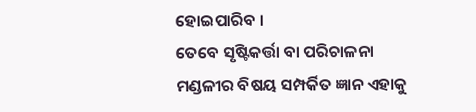ହୋଇପାରିବ ।
ତେବେ ସୃଷ୍ଟିକର୍ତ୍ତା ବା ପରିଚାଳନା ମଣ୍ଡଳୀର ବିଷୟ ସମ୍ପର୍କିତ ଜ୍ଞାନ ଏହାକୁ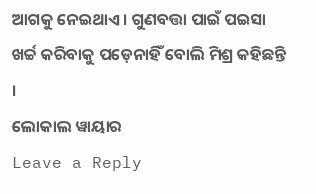ଆଗକୁ ନେଇଥାଏ । ଗୁଣବତ୍ତା ପାଇଁ ପଇସା ଖର୍ଚ୍ଚ କରିବାକୁ ପଡ଼େନାହିଁ ବୋଲି ମିଶ୍ର କହିଛନ୍ତି ।
ଲୋକାଲ ୱାୟାର
Leave a Reply